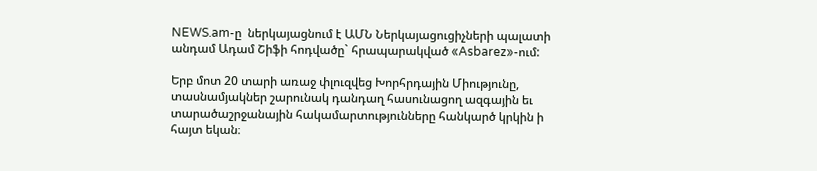NEWS.am-ը  ներկայացնում է ԱՄՆ Ներկայացուցիչների պալատի անդամ Ադամ Շիֆի հոդվածը` հրապարակված «Asbarez»-ում:

Երբ մոտ 20 տարի առաջ փլուզվեց Խորհրդային Միությունը, տասնամյակներ շարունակ դանդաղ հասունացող ազգային եւ տարածաշրջանային հակամարտությունները հանկարծ կրկին ի հայտ եկան։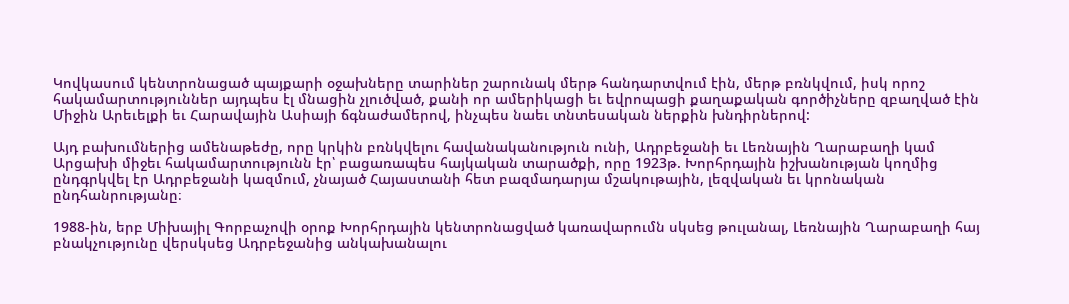Կովկասում կենտրոնացած պայքարի օջախները տարիներ շարունակ մերթ հանդարտվում էին, մերթ բռնկվում, իսկ որոշ հակամարտություններ այդպես էլ մնացին չլուծված, քանի որ ամերիկացի եւ եվրոպացի քաղաքական գործիչները զբաղված էին Միջին Արեւելքի եւ Հարավային Ասիայի ճգնաժամերով, ինչպես նաեւ տնտեսական ներքին խնդիրներով:

Այդ բախումներից ամենաթեժը, որը կրկին բռնկվելու հավանականություն ունի, Ադրբեջանի եւ Լեռնային Ղարաբաղի կամ Արցախի միջեւ հակամարտությունն էր՝ բացառապես հայկական տարածքի, որը 1923թ. Խորհրդային իշխանության կողմից ընդգրկվել էր Ադրբեջանի կազմում, չնայած Հայաստանի հետ բազմադարյա մշակութային, լեզվական եւ կրոնական ընդհանրությանը։

1988-ին, երբ Միխայիլ Գորբաչովի օրոք Խորհրդային կենտրոնացված կառավարումն սկսեց թուլանալ, Լեռնային Ղարաբաղի հայ բնակչությունը վերսկսեց Ադրբեջանից անկախանալու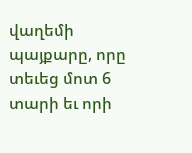վաղեմի պայքարը, որը տեւեց մոտ 6 տարի եւ որի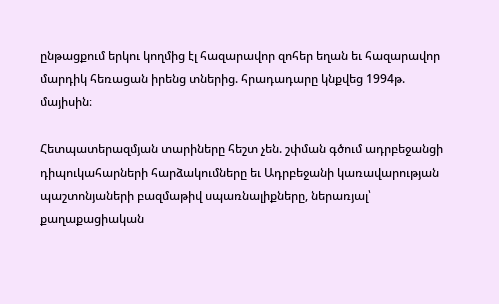ընթացքում երկու կողմից էլ հազարավոր զոհեր եղան եւ հազարավոր մարդիկ հեռացան իրենց տներից. հրադադարը կնքվեց 1994թ. մայիսին։

Հետպատերազմյան տարիները հեշտ չեն. շփման գծում ադրբեջանցի դիպուկահարների հարձակումները եւ Ադրբեջանի կառավարության պաշտոնյաների բազմաթիվ սպառնալիքները, ներառյալ՝ քաղաքացիական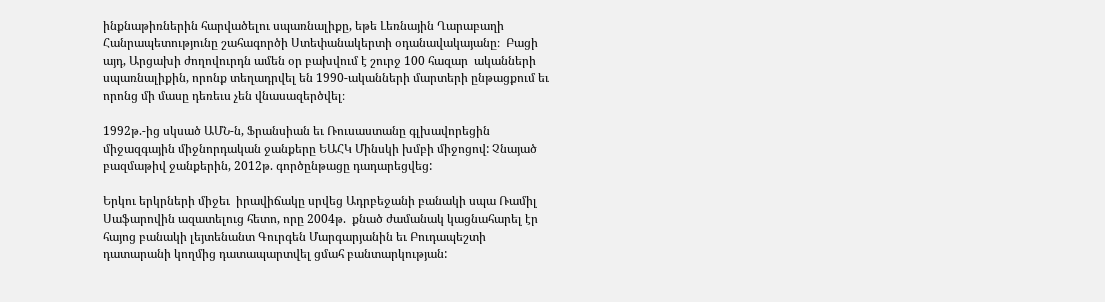ինքնաթիռներին հարվածելու սպառնալիքը, եթե Լեռնային Ղարաբաղի Հանրապետությունը շահագործի Ստեփանակերտի օդանավակայանը։  Բացի այդ, Արցախի ժողովուրդն ամեն օր բախվում է շուրջ 100 հազար  ականների սպառնալիքին, որոնք տեղադրվել են 1990-ականների մարտերի ընթացքում եւ որոնց մի մասը դեռեւս չեն վնասազերծվել։

1992թ.-ից սկսած ԱՄՆ-ն, Ֆրանսիան եւ Ռուսաստանը գլխավորեցին միջազգային միջնորդական ջանքերը ԵԱՀԿ Մինսկի խմբի միջոցով: Չնայած բազմաթիվ ջանքերին, 2012թ. գործընթացը դադարեցվեց:

Երկու երկրների միջեւ  իրավիճակը սրվեց Ադրբեջանի բանակի սպա Ռամիլ Սաֆարովին ազատելուց հետո, որը 2004թ.  քնած ժամանակ կացնահարել էր հայոց բանակի լեյտենանտ Գուրգեն Մարգարյանին եւ Բուդապեշտի դատարանի կողմից դատապարտվել ցմահ բանտարկության: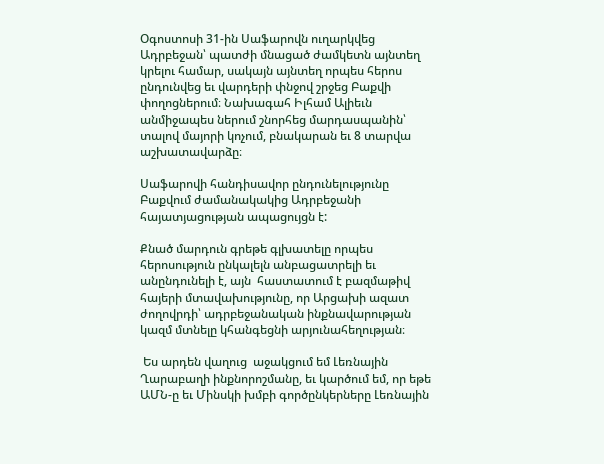Օգոստոսի 31-ին Սաֆարովն ուղարկվեց Ադրբեջան՝ պատժի մնացած ժամկետն այնտեղ կրելու համար, սակայն այնտեղ որպես հերոս ընդունվեց եւ վարդերի փնջով շրջեց Բաքվի փողոցներում։ Նախագահ Իլհամ Ալիեւն անմիջապես ներում շնորհեց մարդասպանին՝ տալով մայորի կոչում, բնակարան եւ 8 տարվա աշխատավարձը։

Սաֆարովի հանդիսավոր ընդունելությունը Բաքվում ժամանակակից Ադրբեջանի հայատյացության ապացույցն է:

Քնած մարդուն գրեթե գլխատելը որպես հերոսություն ընկալելն անբացատրելի եւ անընդունելի է, այն  հաստատում է բազմաթիվ հայերի մտավախությունը, որ Արցախի ազատ ժողովրդի՝ ադրբեջանական ինքնավարության կազմ մտնելը կհանգեցնի արյունահեղության։

 Ես արդեն վաղուց  աջակցում եմ Լեռնային Ղարաբաղի ինքնորոշմանը, եւ կարծում եմ, որ եթե ԱՄՆ-ը եւ Մինսկի խմբի գործընկերները Լեռնային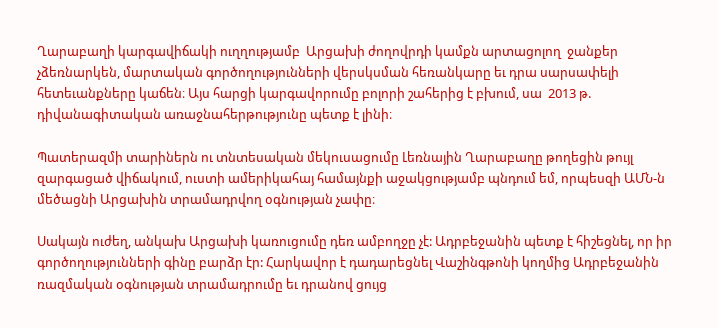Ղարաբաղի կարգավիճակի ուղղությամբ  Արցախի ժողովրդի կամքն արտացոլող  ջանքեր չձեռնարկեն, մարտական գործողությունների վերսկսման հեռանկարը եւ դրա սարսափելի հետեւանքները կաճեն։ Այս հարցի կարգավորումը բոլորի շահերից է բխում, սա  2013 թ. դիվանագիտական առաջնահերթությունը պետք է լինի։

Պատերազմի տարիներն ու տնտեսական մեկուսացումը Լեռնային Ղարաբաղը թողեցին թույլ զարգացած վիճակում, ուստի ամերիկահայ համայնքի աջակցությամբ պնդում եմ, որպեսզի ԱՄՆ-ն մեծացնի Արցախին տրամադրվող օգնության չափը։

Սակայն ուժեղ, անկախ Արցախի կառուցումը դեռ ամբողջը չէ: Ադրբեջանին պետք է հիշեցնել, որ իր գործողությունների գինը բարձր էր: Հարկավոր է դադարեցնել Վաշինգթոնի կողմից Ադրբեջանին ռազմական օգնության տրամադրումը եւ դրանով ցույց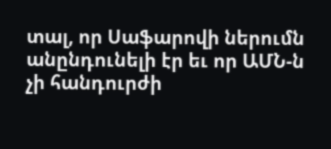տալ, որ Սաֆարովի ներումն անընդունելի էր եւ որ ԱՄՆ-ն չի հանդուրժի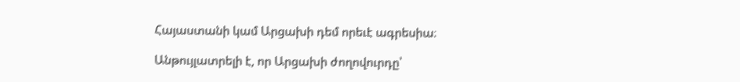Հայաստանի կամ Արցախի դեմ որեւէ ագրեսիա։

Անթույլատրելի է, որ Արցախի ժողովուրդը՝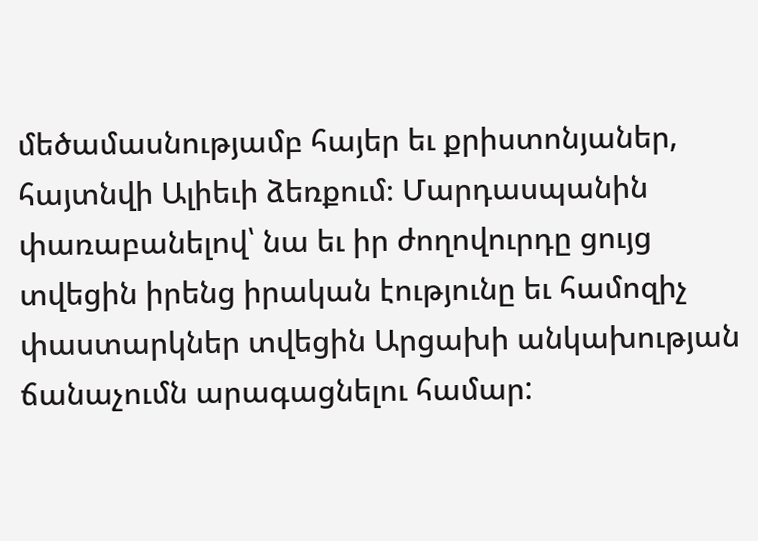մեծամասնությամբ հայեր եւ քրիստոնյաներ, հայտնվի Ալիեւի ձեռքում։ Մարդասպանին փառաբանելով՝ նա եւ իր ժողովուրդը ցույց տվեցին իրենց իրական էությունը եւ համոզիչ փաստարկներ տվեցին Արցախի անկախության ճանաչումն արագացնելու համար: